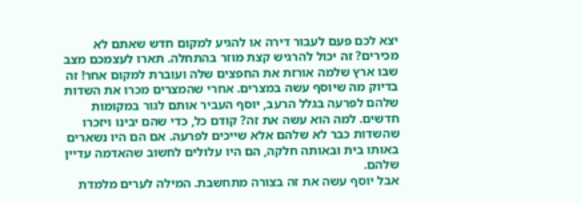יצא לכם פעם לעבור דירה או להגיע למקום חדש שאתם לא מכירים? זה יכול להרגיש קצת מוזר בהתחלה. תארו לעצמכם מצב שבו ארץ שלמה אורזת את החפצים שלה ועוברת למקום אחר! זה בדיוק מה שיוסף עשה במצרים. אחרי שהמצרים מכרו את השדות שלהם לפרעה בגלל הרעב, יוסף העביר אותם לגור במקומות חדשים. למה הוא עשה את זה? קודם כל, כדי שהם יבינו ויזכרו שהשדות כבר לא שלהם אלא שייכים לפרעה. אם הם היו נשארים באותו בית ובאותה חלקה, הם היו עלולים לחשוב שהאדמה עדיין שלהם.
אבל יוסף עשה את זה בצורה מתחשבת. המילה לערים מלמדת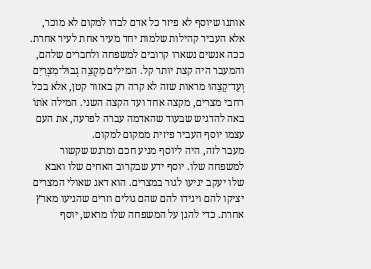אותנו שיוסף לא פיזר כל אדם לבדו למקום לא מוכר, אלא העביר קהילות שלמות יחד מעיר אחת לעיר אחרת. ככה אנשים נשארו קרובים למשפחה ולחברים שלהם, והמעבר היה קצת יותר קל. המילים מִקְצֵה גְבוּל־מִצְרַיִם וְעַד־קָצֵהוּ מראות שזה לא קרה רק באזור קטן, אלא בכל רחבי מצרים, מקצה אחד ועד הקצה השני. המילה אֹתוֹ באה להדגיש שבעוד שהאדמה עברה לפרעה, את העם עצמו יוסף העביר פיזית ממקום למקום.
מעבר לזה, היה ליוסף מניע חכם ומרגש שקשור למשפחה שלו. יוסף ידע שבקרוב האחים שלו ואבא שלו יעקב יגיעו לגור במצרים. הוא דאג שאולי המצרים יציקו להם ויגידו להם שהם גולים וזרים שהגיעו מארץ אחרת. כדי להגן על המשפחה שלו מראש, יוסף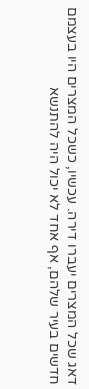דאג שכל המצרים יעברו דירה. עכשיו, כשכל המצרים היו בעצמם חדשים בעיר שלהם, אף אחד לא יכול היה להתנשא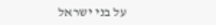על בני ישראל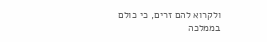ולקרוא להם זרים, כי כולם בממלכה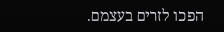הפכו לזרים בעצמם.